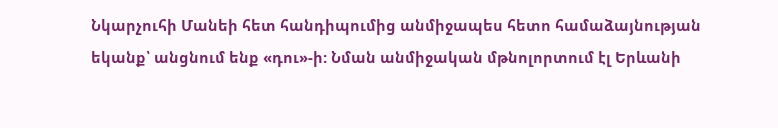Նկարչուհի Մանեի հետ հանդիպումից անմիջապես հետո համաձայնության եկանք՝ անցնում ենք «դու»-ի: Նման անմիջական մթնոլորտում էլ Երևանի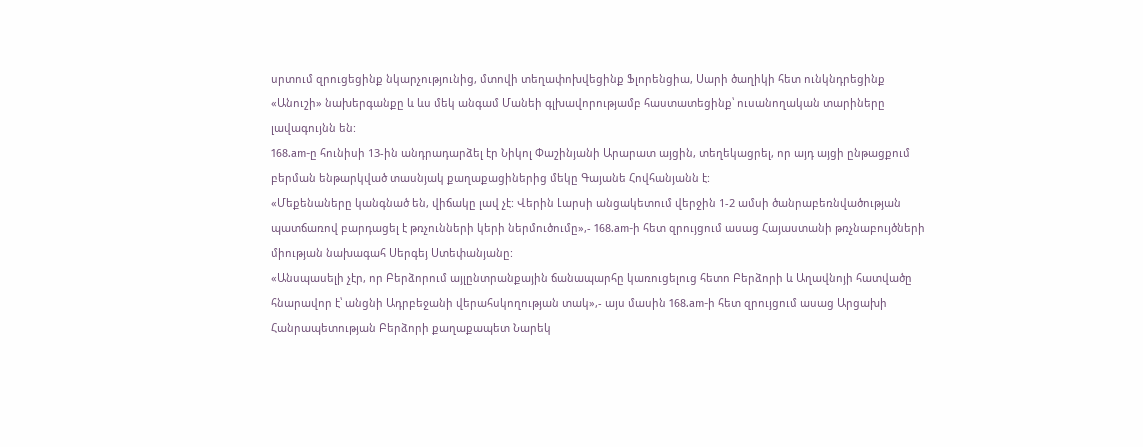սրտում զրուցեցինք նկարչությունից, մտովի տեղափոխվեցինք Ֆլորենցիա, Սարի ծաղիկի հետ ունկնդրեցինք «Անուշի» նախերգանքը և ևս մեկ անգամ Մանեի գլխավորությամբ հաստատեցինք՝ ուսանողական տարիները լավագույնն են:
168.am-ը հունիսի 13-ին անդրադարձել էր Նիկոլ Փաշինյանի Արարատ այցին, տեղեկացրել, որ այդ այցի ընթացքում բերման ենթարկված տասնյակ քաղաքացիներից մեկը Գայանե Հովհանյանն է:
«Մեքենաները կանգնած են, վիճակը լավ չէ: Վերին Լարսի անցակետում վերջին 1-2 ամսի ծանրաբեռնվածության պատճառով բարդացել է թռչունների կերի ներմուծումը»,- 168.am-ի հետ զրույցում ասաց Հայաստանի թռչնաբույծների միության նախագահ Սերգեյ Ստեփանյանը:
«Անսպասելի չէր, որ Բերձորում այլընտրանքային ճանապարհը կառուցելուց հետո Բերձորի և Աղավնոյի հատվածը հնարավոր է՝ անցնի Ադրբեջանի վերահսկողության տակ»,- այս մասին 168.am-ի հետ զրույցում ասաց Արցախի Հանրապետության Բերձորի քաղաքապետ Նարեկ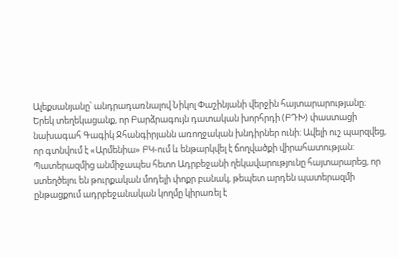Ալեքսանյանը՝ անդրադառնալով Նիկոլ Փաշինյանի վերջին հայտարարությանը։
Երեկ տեղեկացանք, որ Բարձրագույն դատական խորհրդի (ԲԴԽ) փաստացի նախագահ Գագիկ Ջհանգիրյանն առողջական խնդիրներ ունի: Ավելի ուշ պարզվեց, որ գտնվում է «Արմենիա» ԲԿ-ում և ենթարկվել է ճողվածքի վիրահատության:
Պատերազմից անմիջապես հետո Ադրբեջանի ղեկավարությունը հայտարարեց, որ ստեղծելու են թուրքական մոդելի փոքր բանակ, թեպետ արդեն պատերազմի ընթացքում ադրբեջանական կողմը կիրառել է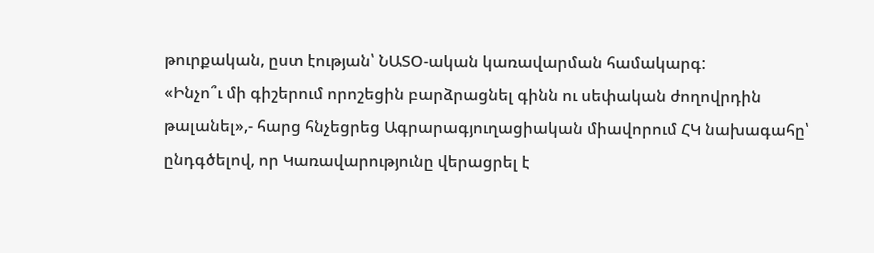թուրքական, ըստ էության՝ ՆԱՏՕ-ական կառավարման համակարգ:
«Ինչո՞ւ մի գիշերում որոշեցին բարձրացնել գինն ու սեփական ժողովրդին թալանել»,- հարց հնչեցրեց Ագրարագյուղացիական միավորում ՀԿ նախագահը՝ ընդգծելով, որ Կառավարությունը վերացրել է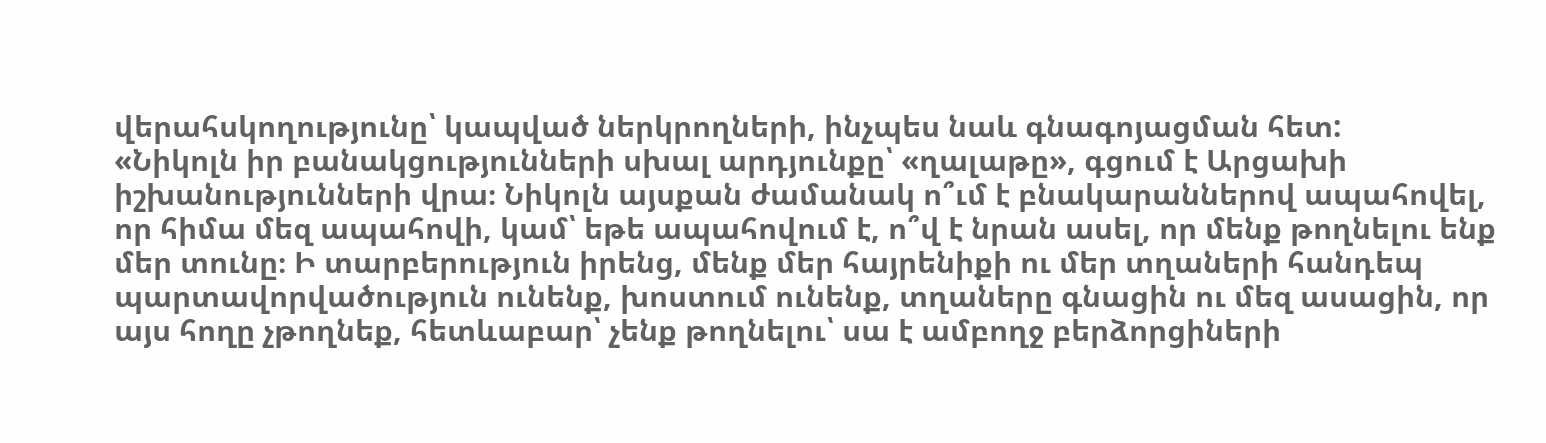վերահսկողությունը՝ կապված ներկրողների, ինչպես նաև գնագոյացման հետ:
«Նիկոլն իր բանակցությունների սխալ արդյունքը՝ «ղալաթը», գցում է Արցախի իշխանությունների վրա։ Նիկոլն այսքան ժամանակ ո՞ւմ է բնակարաններով ապահովել, որ հիմա մեզ ապահովի, կամ՝ եթե ապահովում է, ո՞վ է նրան ասել, որ մենք թողնելու ենք մեր տունը։ Ի տարբերություն իրենց, մենք մեր հայրենիքի ու մեր տղաների հանդեպ պարտավորվածություն ունենք, խոստում ունենք, տղաները գնացին ու մեզ ասացին, որ այս հողը չթողնեք, հետևաբար՝ չենք թողնելու՝ սա է ամբողջ բերձորցիների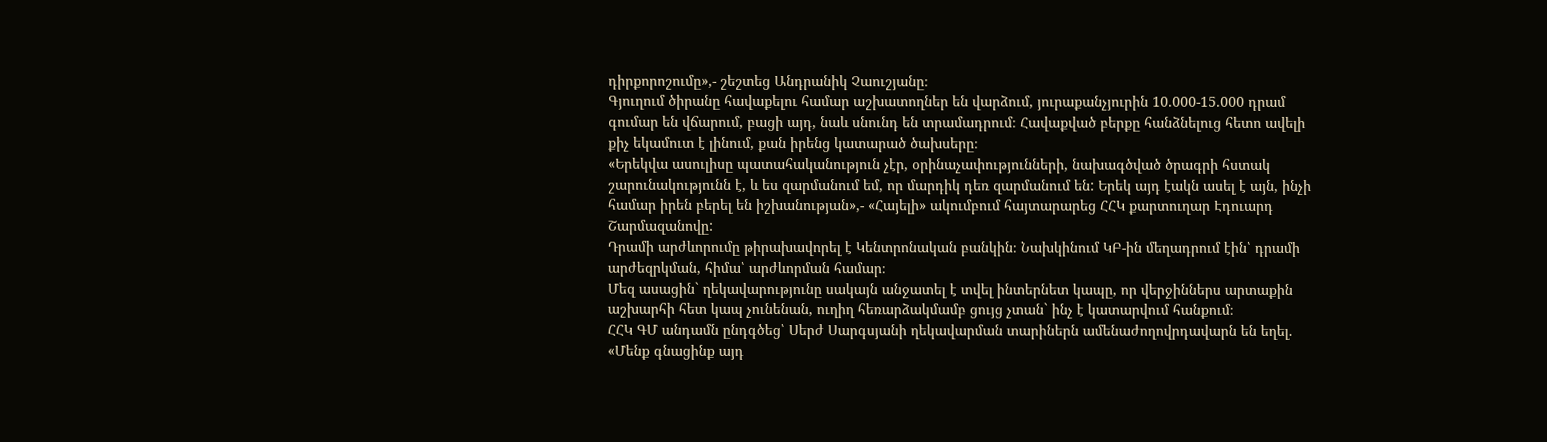դիրքորոշումը»,- շեշտեց Անդրանիկ Չաուշյանը։
Գյուղում ծիրանը հավաքելու համար աշխատողներ են վարձում, յուրաքանչյուրին 10.000-15.000 դրամ գումար են վճարում, բացի այդ, նաև սնունդ են տրամադրում։ Հավաքված բերքը հանձնելուց հետո ավելի քիչ եկամուտ է լինում, քան իրենց կատարած ծախսերը։
«Երեկվա ասուլիսը պատահականություն չէր, օրինաչափությունների, նախագծված ծրագրի հստակ շարունակությունն է, և ես զարմանում եմ, որ մարդիկ դեռ զարմանում են: Երեկ այդ էակն ասել է այն, ինչի համար իրեն բերել են իշխանության»,- «Հայելի» ակումբում հայտարարեց ՀՀԿ քարտուղար Էդուարդ Շարմազանովը:
Դրամի արժևորումը թիրախավորել է Կենտրոնական բանկին։ Նախկինում ԿԲ-ին մեղադրում էին՝ դրամի արժեզրկման, հիմա՝ արժևորման համար։
Մեզ ասացին` ղեկավարությունը սակայն անջատել է տվել ինտերնետ կապը, որ վերջիններս արտաքին աշխարհի հետ կապ չունենան, ուղիղ հեռարձակմամբ ցույց չտան` ինչ է կատարվում հանքում։
ՀՀԿ ԳՄ անդամն ընդգծեց՝ Սերժ Սարգսյանի ղեկավարման տարիներն ամենաժողովրդավարն են եղել. «Մենք գնացինք այդ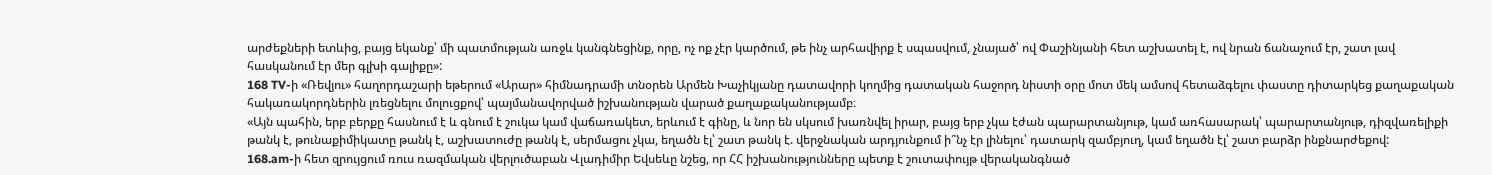արժեքների ետևից, բայց եկանք՝ մի պատմության առջև կանգնեցինք, որը, ոչ ոք չէր կարծում, թե ինչ արհավիրք է սպասվում, չնայած՝ ով Փաշինյանի հետ աշխատել է, ով նրան ճանաչում էր, շատ լավ հասկանում էր մեր գլխի գալիքը»:
168 TV-ի «Ռեվյու» հաղորդաշարի եթերում «Արար» հիմնադրամի տնօրեն Արմեն Խաչիկյանը դատավորի կողմից դատական հաջորդ նիստի օրը մոտ մեկ ամսով հետաձգելու փաստը դիտարկեց քաղաքական հակառակորդներին լռեցնելու մոլուցքով՝ պայմանավորված իշխանության վարած քաղաքականությամբ։
«Այն պահին, երբ բերքը հասնում է և գնում է շուկա կամ վաճառակետ, երևում է գինը, և նոր են սկսում խառնվել իրար, բայց երբ չկա էժան պարարտանյութ, կամ առհասարակ՝ պարարտանյութ, դիզվառելիքի թանկ է, թունաքիմիկատը թանկ է, աշխատուժը թանկ է, սերմացու չկա, եղածն էլ՝ շատ թանկ է. վերջնական արդյունքում ի՞նչ էր լինելու՝ դատարկ զամբյուղ, կամ եղածն էլ՝ շատ բարձր ինքնարժեքով:
168.am-ի հետ զրույցում ռուս ռազմական վերլուծաբան Վլադիմիր Եվսեևը նշեց, որ ՀՀ իշխանությունները պետք է շուտափույթ վերականգնած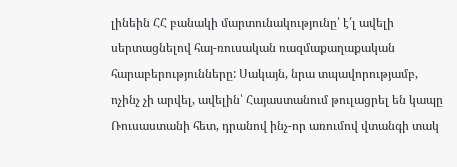լինեին ՀՀ բանակի մարտունակությունը՝ է՛լ ավելի սերտացնելով հայ-ռուսական ռազմաքաղաքական հարաբերությունները: Սակայն, նրա տպավորությամբ, ոչինչ չի արվել, ավելին՝ Հայաստանում թուլացրել են կապը Ռուսաստանի հետ, դրանով ինչ-որ առումով վտանգի տակ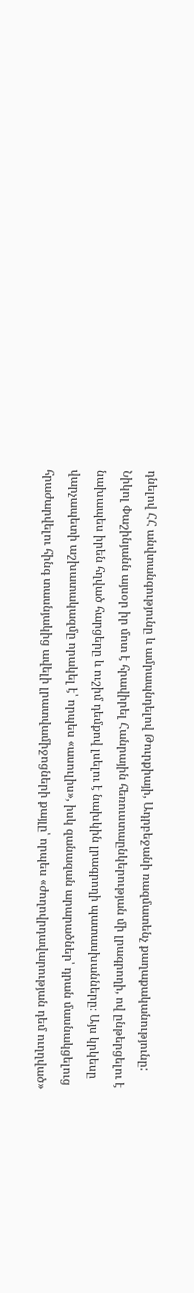դնելով ՀՀ անվտանգությունը և ամրապնդելով Թուրքիայի, Ադրբեջանի ռազմատենչ քաղաքականությունը:
Նիկոլ Փաշինյանն այսօր իր մոտ է հրավիրել Հանրային հեռուստաընկերության մի լրագրողի, ով ընթերցելու է նախապես իրեն հղված հարցերը և ուշիմ դեմքով լսելու է նախկին լրագրողի պատասխանները։ Այս կրկեսը վարչապետի աշխատակազմը որակել է՝ որպես «ասուլիս», իսկ զանազան արարածներ՝ դրան մասնակցելուց հրաժարվելու հինգ տասնյակից ավելի լրատվամիջոցների քայլը՝ որպես «ժողովրդավարության դեմ ուղղված»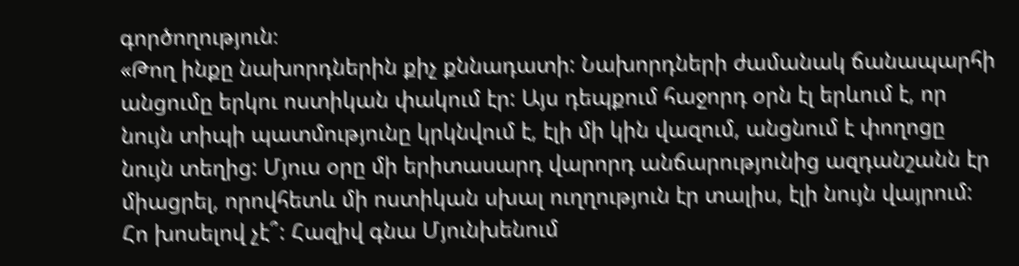գործողություն։
«Թող ինքը նախորդներին քիչ քննադատի: Նախորդների ժամանակ ճանապարհի անցումը երկու ոստիկան փակում էր: Այս դեպքում հաջորդ օրն էլ երևում է, որ նույն տիպի պատմությունը կրկնվում է, էլի մի կին վազում, անցնում է փողոցը նույն տեղից: Մյուս օրը մի երիտասարդ վարորդ անճարությունից ազդանշանն էր միացրել, որովհետև մի ոստիկան սխալ ուղղություն էր տալիս, էլի նույն վայրում: Հո խոսելով չէ՞: Հազիվ գնա Մյունխենում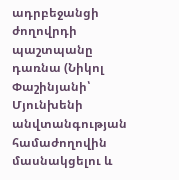ադրբեջանցի ժողովրդի պաշտպանը դառնա (Նիկոլ Փաշինյանի՝ Մյունխենի անվտանգության համաժողովին մասնակցելու և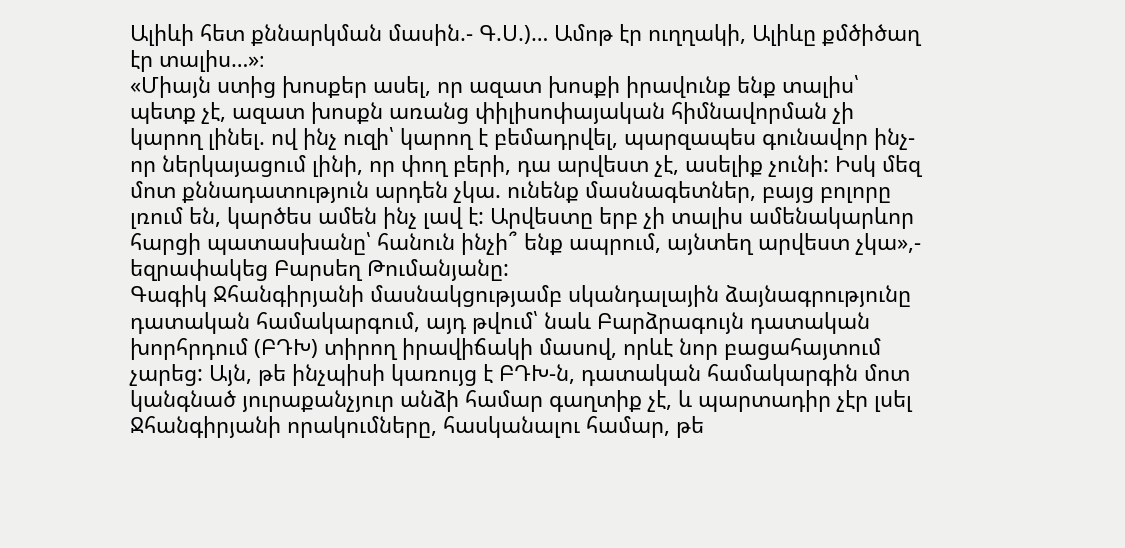Ալիևի հետ քննարկման մասին.- Գ.Ս.)… Ամոթ էր ուղղակի, Ալիևը քմծիծաղ էր տալիս…»։
«Միայն ստից խոսքեր ասել, որ ազատ խոսքի իրավունք ենք տալիս՝ պետք չէ, ազատ խոսքն առանց փիլիսոփայական հիմնավորման չի կարող լինել. ով ինչ ուզի՝ կարող է բեմադրվել, պարզապես գունավոր ինչ-որ ներկայացում լինի, որ փող բերի, դա արվեստ չէ, ասելիք չունի: Իսկ մեզ մոտ քննադատություն արդեն չկա. ունենք մասնագետներ, բայց բոլորը լռում են, կարծես ամեն ինչ լավ է: Արվեստը երբ չի տալիս ամենակարևոր հարցի պատասխանը՝ հանուն ինչի՞ ենք ապրում, այնտեղ արվեստ չկա»,- եզրափակեց Բարսեղ Թումանյանը:
Գագիկ Ջհանգիրյանի մասնակցությամբ սկանդալային ձայնագրությունը դատական համակարգում, այդ թվում՝ նաև Բարձրագույն դատական խորհրդում (ԲԴԽ) տիրող իրավիճակի մասով, որևէ նոր բացահայտում չարեց: Այն, թե ինչպիսի կառույց է ԲԴԽ-ն, դատական համակարգին մոտ կանգնած յուրաքանչյուր անձի համար գաղտիք չէ, և պարտադիր չէր լսել Ջհանգիրյանի որակումները, հասկանալու համար, թե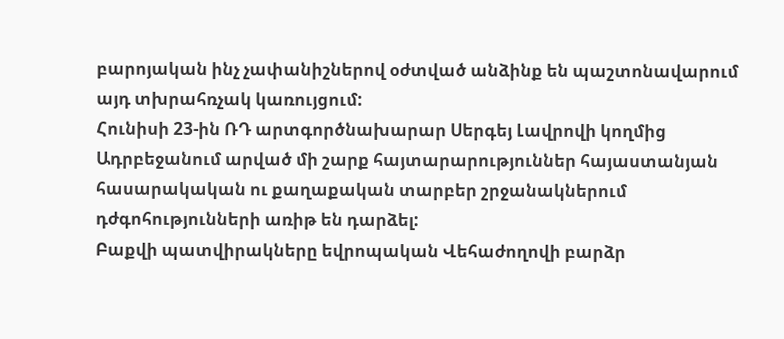բարոյական ինչ չափանիշներով օժտված անձինք են պաշտոնավարում այդ տխրահռչակ կառույցում:
Հունիսի 23-ին ՌԴ արտգործնախարար Սերգեյ Լավրովի կողմից Ադրբեջանում արված մի շարք հայտարարություններ հայաստանյան հասարակական ու քաղաքական տարբեր շրջանակներում դժգոհությունների առիթ են դարձել:
Բաքվի պատվիրակները եվրոպական Վեհաժողովի բարձր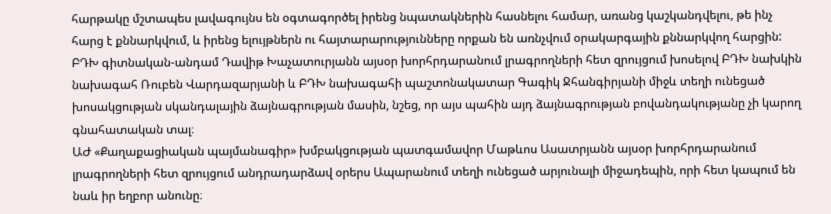հարթակը մշտապես լավագույնս են օգտագործել իրենց նպատակներին հասնելու համար, առանց կաշկանդվելու, թե ինչ հարց է քննարկվում, և իրենց ելույթներն ու հայտարարությունները որքան են առնչվում օրակարգային քննարկվող հարցին:
ԲԴԽ գիտնական-անդամ Դավիթ Խաչատուրյանն այսօր խորհրդարանում լրագրողների հետ զրույցում խոսելով ԲԴԽ նախկին նախագահ Ռուբեն Վարդազարյանի և ԲԴԽ նախագահի պաշտոնակատար Գագիկ Ջհանգիրյանի միջև տեղի ունեցած խոսակցության սկանդալային ձայնագրության մասին, նշեց, որ այս պահին այդ ձայնագրության բովանդակությանը չի կարող գնահատական տալ։
ԱԺ «Քաղաքացիական պայմանագիր» խմբակցության պատգամավոր Մաթևոս Ասատրյանն այսօր խորհրդարանում լրագրողների հետ զրույցում անդրադարձավ օրերս Ապարանում տեղի ունեցած արյունալի միջադեպին, որի հետ կապում են նաև իր եղբոր անունը։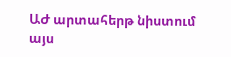ԱԺ արտահերթ նիստում այս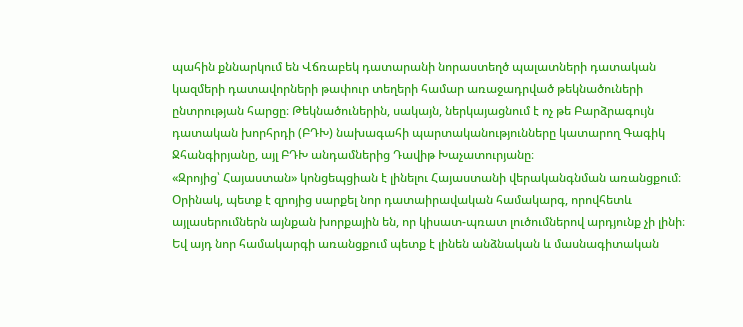պահին քննարկում են Վճռաբեկ դատարանի նորաստեղծ պալատների դատական կազմերի դատավորների թափուր տեղերի համար առաջադրված թեկնածուների ընտրության հարցը։ Թեկնածուներին, սակայն, ներկայացնում է ոչ թե Բարձրագույն դատական խորհրդի (ԲԴԽ) նախագահի պարտականությունները կատարող Գագիկ Ջհանգիրյանը, այլ ԲԴԽ անդամներից Դավիթ Խաչատուրյանը։
«Զրոյից՝ Հայաստան» կոնցեպցիան է լինելու Հայաստանի վերականգնման առանցքում։ Օրինակ, պետք է զրոյից սարքել նոր դատաիրավական համակարգ, որովհետև այլասերումներն այնքան խորքային են, որ կիսատ-պռատ լուծումներով արդյունք չի լինի։ Եվ այդ նոր համակարգի առանցքում պետք է լինեն անձնական և մասնագիտական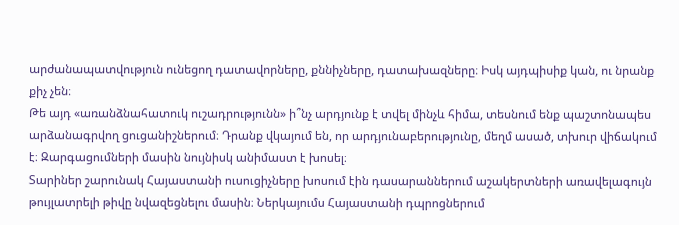արժանապատվություն ունեցող դատավորները, քննիչները, դատախազները։ Իսկ այդպիսիք կան, ու նրանք քիչ չեն։
Թե այդ «առանձնահատուկ ուշադրությունն» ի՞նչ արդյունք է տվել մինչև հիմա, տեսնում ենք պաշտոնապես արձանագրվող ցուցանիշներում։ Դրանք վկայում են, որ արդյունաբերությունը, մեղմ ասած, տխուր վիճակում է։ Զարգացումների մասին նույնիսկ անիմաստ է խոսել։
Տարիներ շարունակ Հայաստանի ուսուցիչները խոսում էին դասարաններում աշակերտների առավելագույն թույլատրելի թիվը նվազեցնելու մասին։ Ներկայումս Հայաստանի դպրոցներում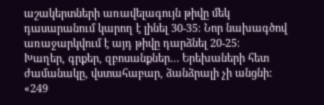աշակերտների առավելագույն թիվը մեկ դասարանում կարող է լինել 30-35։ Նոր նախագծով առաջարկվում է այդ թիվը դարձնել 20-25։
Խաղեր, գրքեր, զբոսանքներ… Երեխաների հետ ժամանակը, վստահաբար, ձանձրալի չի անցնի:
«249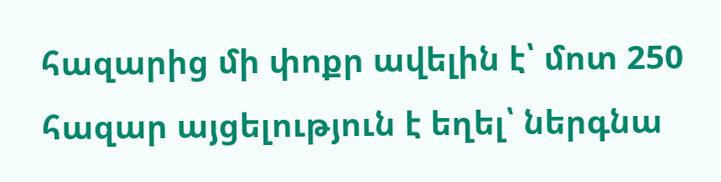հազարից մի փոքր ավելին է՝ մոտ 250 հազար այցելություն է եղել՝ ներգնա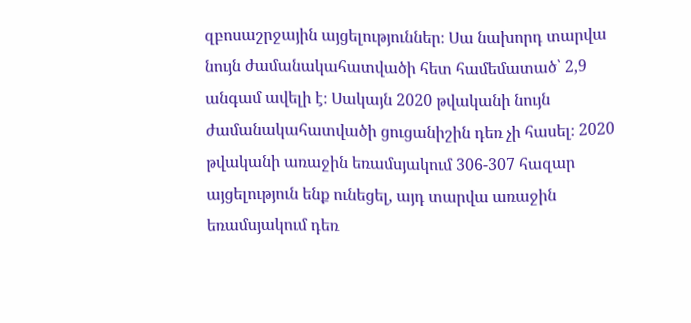զբոսաշրջային այցելություններ։ Սա նախորդ տարվա նույն ժամանակահատվածի հետ համեմատած՝ 2,9 անգամ ավելի է։ Սակայն 2020 թվականի նույն ժամանակահատվածի ցուցանիշին դեռ չի հասել։ 2020 թվականի առաջին եռամսյակում 306-307 հազար այցելություն ենք ունեցել, այդ տարվա առաջին եռամսյակում դեռ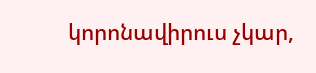կորոնավիրուս չկար,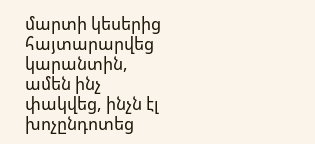մարտի կեսերից հայտարարվեց կարանտին, ամեն ինչ փակվեց, ինչն էլ խոչընդոտեց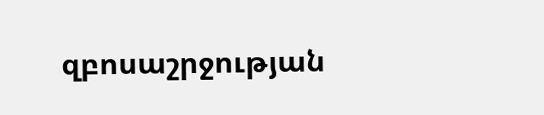զբոսաշրջության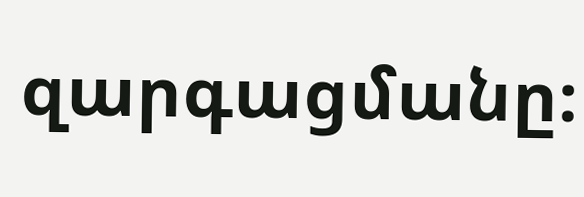զարգացմանը։